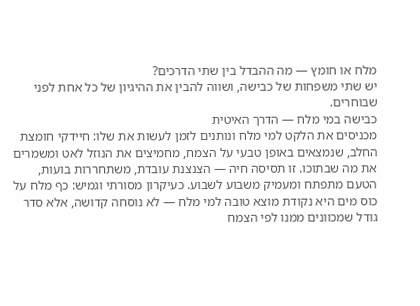מלח או חומץ — מה ההבדל בין שתי הדרכים?
יש שתי משפחות של כבישה, ושווה להבין את ההיגיון של כל אחת לפני שבוחרים.
כבישה במי מלח — הדרך האיטית
מכניסים את הלקט למי מלח ונותנים לזמן לעשות את שלו: חיידקי חומצת החלב, שנמצאים באופן טבעי על הצמח, מחמיצים את הנוזל לאט ומשמרים את מה שבתוכו. זו תסיסה חיה — הצנצנת עובדת, משתחררות בועות, הטעם מתפתח ומעמיק משבוע לשבוע. כעיקרון מסורתי וגמיש: כף מלח על כוס מים היא נקודת מוצא טובה למי מלח — לא נוסחה קדושה, אלא סדר גודל שמכוונים ממנו לפי הצמח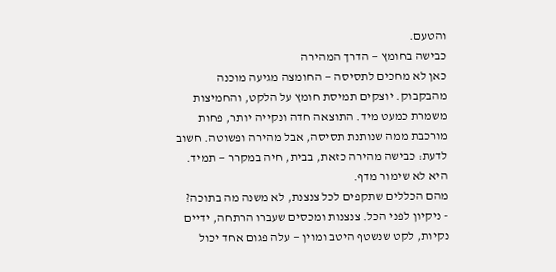והטעם.
כבישה בחומץ — הדרך המהירה
כאן לא מחכים לתסיסה — החומצה מגיעה מוכנה מהבקבוק. יוצקים תמיסת חומץ על הלקט, והחמיצות משמרת כמעט מיד. התוצאה חדה ונקייה יותר, פחות מורכבת ממה שנותנת תסיסה, אבל מהירה ופשוטה. חשוב לדעת: כבישה מהירה כזאת, בבית, חיה במקרר — תמיד. היא לא שימור מדף.
מהם הכללים שתקפים לכל צנצנת, לא משנה מה בתוכה?
- ניקיון לפני הכל. צנצנות ומכסים שעברו הרתחה, ידיים נקיות, לקט שנשטף היטב ומוין — עלה פגום אחד יכול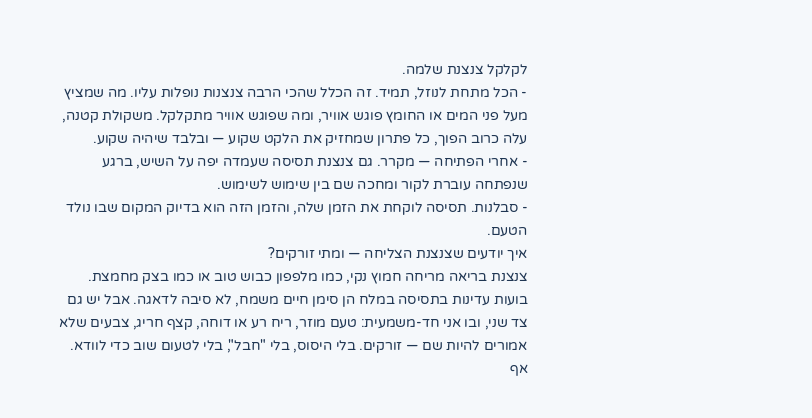לקלקל צנצנת שלמה.
- הכל מתחת לנוזל, תמיד. זה הכלל שהכי הרבה צנצנות נופלות עליו. מה שמציץ מעל פני המים או החומץ פוגש אוויר, ומה שפוגש אוויר מתקלקל. משקולת קטנה, עלה כרוב הפוך, כל פתרון שמחזיק את הלקט שקוע — ובלבד שיהיה שקוע.
- אחרי הפתיחה — מקרר. גם צנצנת תסיסה שעמדה יפה על השיש, ברגע שנפתחה עוברת לקור ומחכה שם בין שימוש לשימוש.
- סבלנות. תסיסה לוקחת את הזמן שלה, והזמן הזה הוא בדיוק המקום שבו נולד הטעם.
איך יודעים שצנצנת הצליחה — ומתי זורקים?
צנצנת בריאה מריחה חמוץ נקי, כמו מלפפון כבוש טוב או כמו בצק מחמצת. בועות עדינות בתסיסה במלח הן סימן חיים משמח, לא סיבה לדאגה. אבל יש גם צד שני, ובו אני חד-משמעית: טעם מוזר, ריח רע או דוחה, קצף חריג, צבעים שלא אמורים להיות שם — זורקים. בלי היסוס, בלי "חבל", בלי לטעום שוב כדי לוודא. אף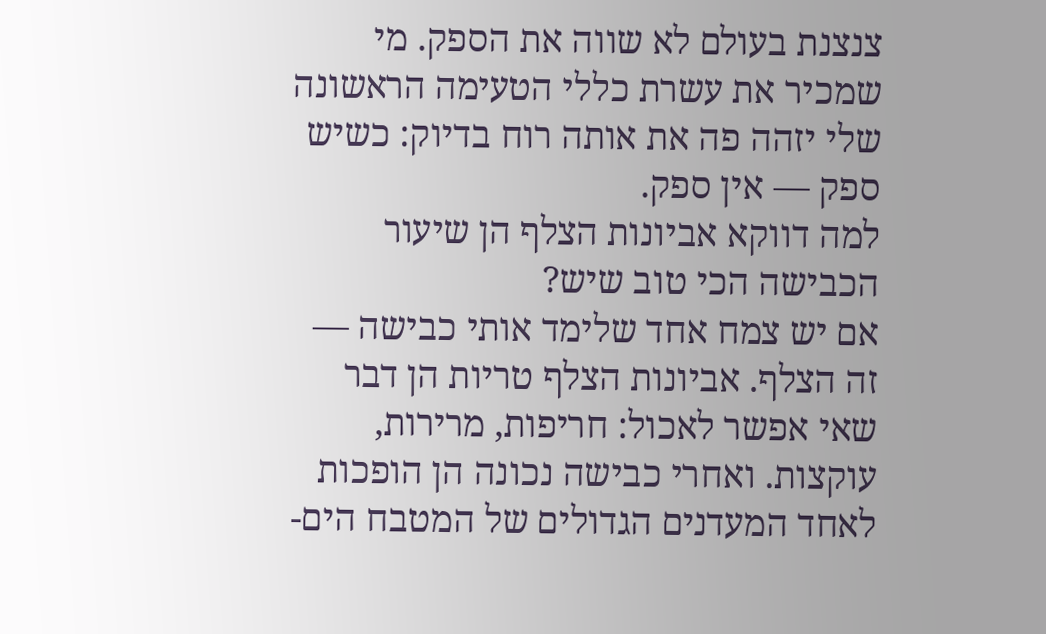צנצנת בעולם לא שווה את הספק. מי שמכיר את עשרת כללי הטעימה הראשונה שלי יזהה פה את אותה רוח בדיוק: כשיש ספק — אין ספק.
למה דווקא אביונות הצלף הן שיעור הכבישה הכי טוב שיש?
אם יש צמח אחד שלימד אותי כבישה — זה הצלף. אביונות הצלף טריות הן דבר שאי אפשר לאכול: חריפות, מרירות, עוקצות. ואחרי כבישה נכונה הן הופכות לאחד המעדנים הגדולים של המטבח הים-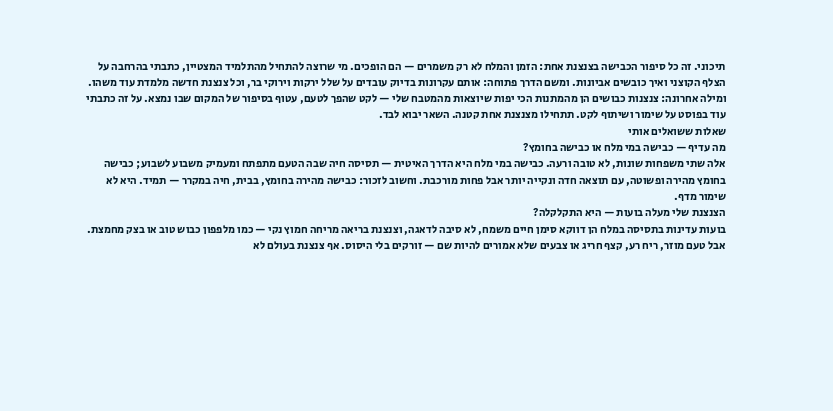תיכוני. זה כל סיפור הכבישה בצנצנת אחת: הזמן והמלח לא רק משמרים — הם הופכים. מי שרוצה להתחיל מהתלמיד המצטיין, כתבתי בהרחבה על הצלף הקוצני ואיך כובשים אביונות. ומשם הדרך פתוחה: אותם עקרונות בדיוק עובדים על שלל ירקות וירוקי בר, וכל צנצנת חדשה מלמדת עוד משהו.
ומילה אחרונה: צנצנות כבושים הן מהמתנות הכי יפות שיוצאות מהמטבח שלי — לקט שהפך לטעם, עטוף בסיפור של המקום שבו נמצא. על זה כתבתי עוד בפוסט על שימור ושיתוף לקט. תתחילו מצנצנת אחת קטנה. השאר יבוא לבד.
שאלות ששואלים אותי
מה עדיף — כבישה במי מלח או כבישה בחומץ?
אלה שתי משפחות שונות, לא טובה ורעה. כבישה במי מלח היא הדרך האיטית — תסיסה חיה שבה הטעם מתפתח ומעמיק משבוע לשבוע; כבישה בחומץ מהירה ופשוטה, עם תוצאה חדה ונקייה יותר אבל פחות מורכבת. וחשוב לזכור: כבישה מהירה בחומץ, בבית, חיה במקרר — תמיד. היא לא שימור מדף.
הצנצנת שלי מעלה בועות — היא התקלקלה?
בועות עדינות בתסיסה במלח הן דווקא סימן חיים משמח, לא סיבה לדאגה, וצנצנת בריאה מריחה חמוץ נקי — כמו מלפפון כבוש טוב או בצק מחמצת. אבל טעם מוזר, ריח רע, קצף חריג או צבעים שלא אמורים להיות שם — זורקים בלי היסוס. אף צנצנת בעולם לא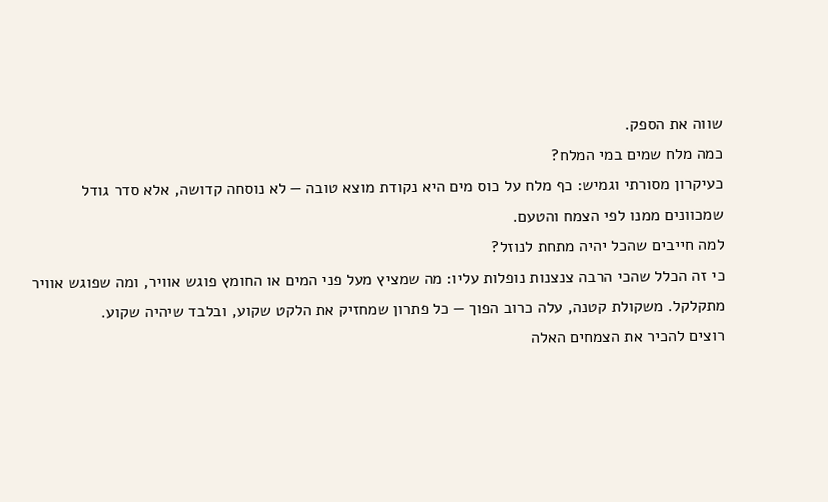שווה את הספק.
כמה מלח שמים במי המלח?
כעיקרון מסורתי וגמיש: כף מלח על כוס מים היא נקודת מוצא טובה — לא נוסחה קדושה, אלא סדר גודל שמכוונים ממנו לפי הצמח והטעם.
למה חייבים שהכל יהיה מתחת לנוזל?
כי זה הכלל שהכי הרבה צנצנות נופלות עליו: מה שמציץ מעל פני המים או החומץ פוגש אוויר, ומה שפוגש אוויר מתקלקל. משקולת קטנה, עלה כרוב הפוך — כל פתרון שמחזיק את הלקט שקוע, ובלבד שיהיה שקוע.
רוצים להכיר את הצמחים האלה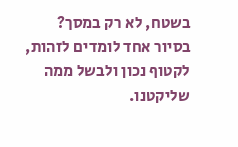בשטח, לא רק במסך?
בסיור אחד לומדים לזהות, לקטוף נכון ולבשל ממה שליקטנו.